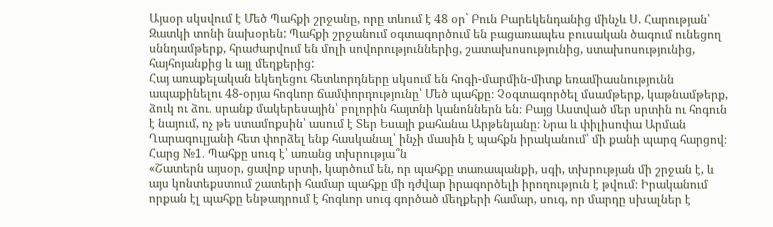Այսօր սկսվում է Մեծ Պահքի շրջանը, որը տևում է 48 օր` Բուն Բարեկենդանից մինչև Ս. Հարության՝ Զատկի տոնի նախօրեն: Պահքի շրջանում օգտագործում են բացառապես բուսական ծագում ունեցող սննդամթերք, հրաժարվում են մոլի սովորություններից, շատախոսությունից, ստախոսությունից, հայհոյանքից և այլ մեղքերից:
Հայ առաքելական եկեղեցու հետևորդները սկսում են հոգի-մարմին-միտք եռամիասնությունն ապաքինելու 48-օրյա հոգևոր ճամփորդությունը՝ Մեծ պահքը։ Չօգտագործել մսամթերք, կաթնամթերք, ձուկ ու ձու․ սրանք մակերեսային՝ բոլորին հայտնի կանոններն են։ Բայց Աստված մեր սրտին ու հոգուն է նայում, ոչ թե ստամոքսին՝ ասում է Տեր Եսայի քահանա Արթենյանը։ Նրա և փիլիսոփա Արման Ղարագուլյանի հետ փորձել ենք հասկանալ՝ ինչի մասին է պահքն իրականում՝ մի քանի պարզ հարցով։
Հարց №1․ Պահքը սուգ է՝ առանց տխրությա՞ն
«Շատերն այսօր, ցավոք սրտի, կարծում են, որ պահքը տառապանքի, սգի, տխրության մի շրջան է, և այս կոնտեքստում շատերի համար պահքը մի դժվար իրագործելի իրողություն է թվում։ Իրականում որքան էլ պահքը ենթադրում է հոգևոր սուգ գործած մեղքերի համար, սուգ, որ մարդը սխալներ է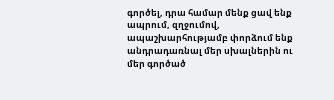գործել, դրա համար մենք ցավ ենք ապրում, զղջումով, ապաշխարհությամբ փորձում ենք անդրադառնալ մեր սխալներին ու մեր գործած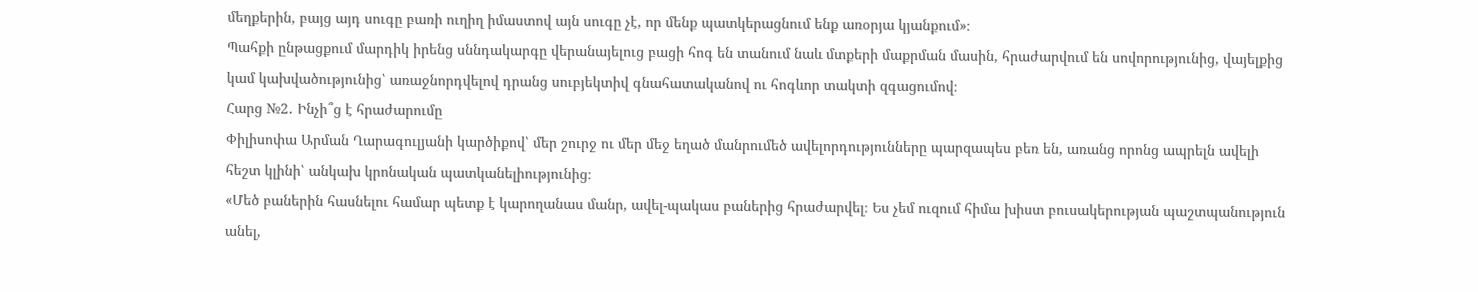մեղքերին, բայց այդ սուգը բառի ուղիղ իմաստով այն սուգը չէ, որ մենք պատկերացնում ենք առօրյա կյանքում»։
Պահքի ընթացքում մարդիկ իրենց սննդակարգը վերանայելուց բացի հոգ են տանում նաև մտքերի մաքրման մասին, հրաժարվում են սովորությունից, վայելքից կամ կախվածությունից՝ առաջնորդվելով դրանց սուբյեկտիվ գնահատականով ու հոգևոր տակտի զգացումով։
Հարց №2․ Ինչի՞ց է հրաժարումը
Փիլիսոփա Արման Ղարագուլյանի կարծիքով՝ մեր շուրջ ու մեր մեջ եղած մանրումեծ ավելորդությունները պարզապես բեռ են, առանց որոնց ապրելն ավելի հեշտ կլինի՝ անկախ կրոնական պատկանելիությունից։
«Մեծ բաներին հասնելու համար պետք է կարողանաս մանր, ավել-պակաս բաներից հրաժարվել։ Ես չեմ ուզում հիմա խիստ բուսակերության պաշտպանություն անել,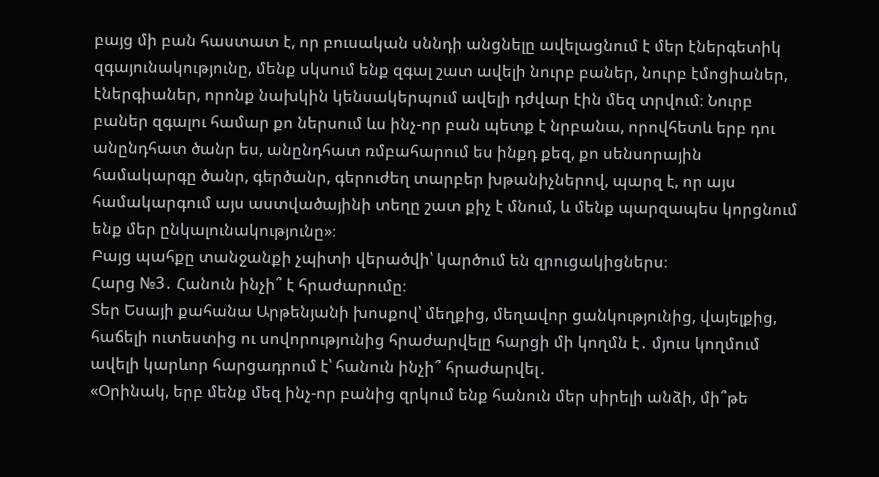բայց մի բան հաստատ է, որ բուսական սննդի անցնելը ավելացնում է մեր էներգետիկ զգայունակությունը, մենք սկսում ենք զգալ շատ ավելի նուրբ բաներ, նուրբ էմոցիաներ, էներգիաներ, որոնք նախկին կենսակերպում ավելի դժվար էին մեզ տրվում։ Նուրբ բաներ զգալու համար քո ներսում ևս ինչ-որ բան պետք է նրբանա, որովհետև երբ դու անընդհատ ծանր ես, անընդհատ ռմբահարում ես ինքդ քեզ, քո սենսորային համակարգը ծանր, գերծանր, գերուժեղ տարբեր խթանիչներով, պարզ է, որ այս համակարգում այս աստվածայինի տեղը շատ քիչ է մնում, և մենք պարզապես կորցնում ենք մեր ընկալունակությունը»։
Բայց պահքը տանջանքի չպիտի վերածվի՝ կարծում են զրուցակիցներս։
Հարց №3․ Հանուն ինչի՞ է հրաժարումը։
Տեր Եսայի քահանա Արթենյանի խոսքով՝ մեղքից, մեղավոր ցանկությունից, վայելքից, հաճելի ուտեստից ու սովորությունից հրաժարվելը հարցի մի կողմն է․ մյուս կողմում ավելի կարևոր հարցադրում է՝ հանուն ինչի՞ հրաժարվել․
«Օրինակ, երբ մենք մեզ ինչ-որ բանից զրկում ենք հանուն մեր սիրելի անձի, մի՞թե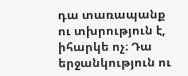դա տառապանք ու տխրություն է, իհարկե ոչ։ Դա երջանկություն ու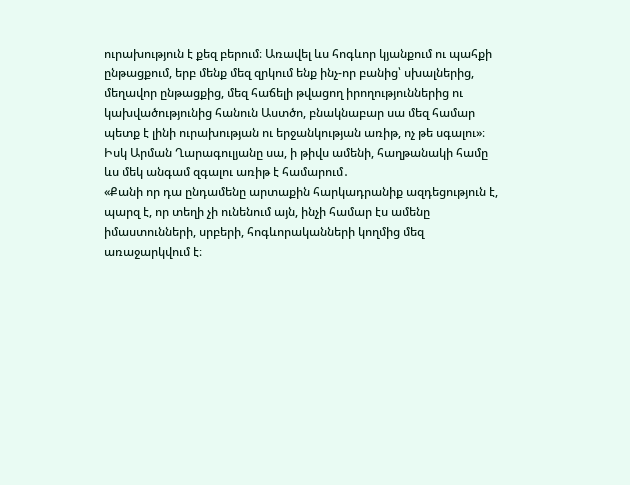ուրախություն է քեզ բերում։ Առավել ևս հոգևոր կյանքում ու պահքի ընթացքում, երբ մենք մեզ զրկում ենք ինչ-որ բանից՝ սխալներից, մեղավոր ընթացքից, մեզ հաճելի թվացող իրողություններից ու կախվածությունից հանուն Աստծո, բնակնաբար սա մեզ համար պետք է լինի ուրախության ու երջանկության առիթ, ոչ թե սգալու»։
Իսկ Արման Ղարագուլյանը սա, ի թիվս ամենի, հաղթանակի համը ևս մեկ անգամ զգալու առիթ է համարում․
«Քանի որ դա ընդամենը արտաքին հարկադրանիք ազդեցություն է, պարզ է, որ տեղի չի ունենում այն, ինչի համար էս ամենը իմաստունների, սրբերի, հոգևորականների կողմից մեզ առաջարկվում է։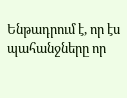Ենթադրում է, որ էս պահանջները որ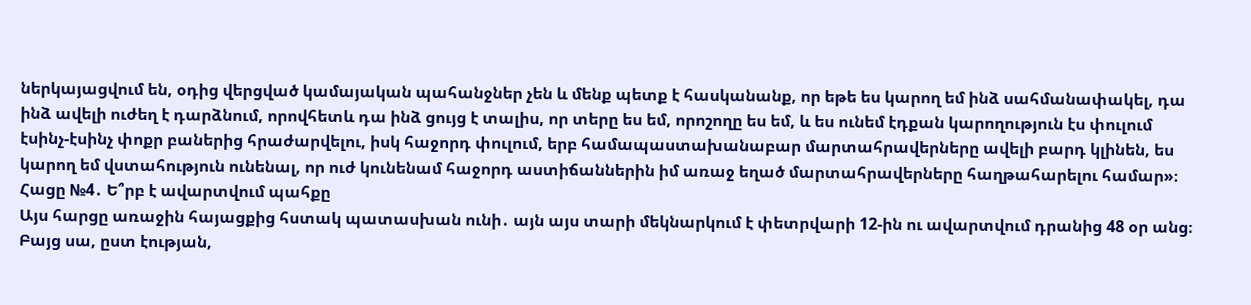ներկայացվում են, օդից վերցված կամայական պահանջներ չեն և մենք պետք է հասկանանք, որ եթե ես կարող եմ ինձ սահմանափակել, դա ինձ ավելի ուժեղ է դարձնում, որովհետև դա ինձ ցույց է տալիս, որ տերը ես եմ, որոշողը ես եմ, և ես ունեմ էդքան կարողություն էս փուլում էսինչ-էսինչ փոքր բաներից հրաժարվելու, իսկ հաջորդ փուլում, երբ համապաստախանաբար մարտահրավերները ավելի բարդ կլինեն, ես կարող եմ վստահություն ունենալ, որ ուժ կունենամ հաջորդ աստիճաններին իմ առաջ եղած մարտահրավերները հաղթահարելու համար»։
Հացը №4․ Ե՞րբ է ավարտվում պահքը
Այս հարցը առաջին հայացքից հստակ պատասխան ունի․ այն այս տարի մեկնարկում է փետրվարի 12-ին ու ավարտվում դրանից 48 օր անց։ Բայց սա, ըստ էության,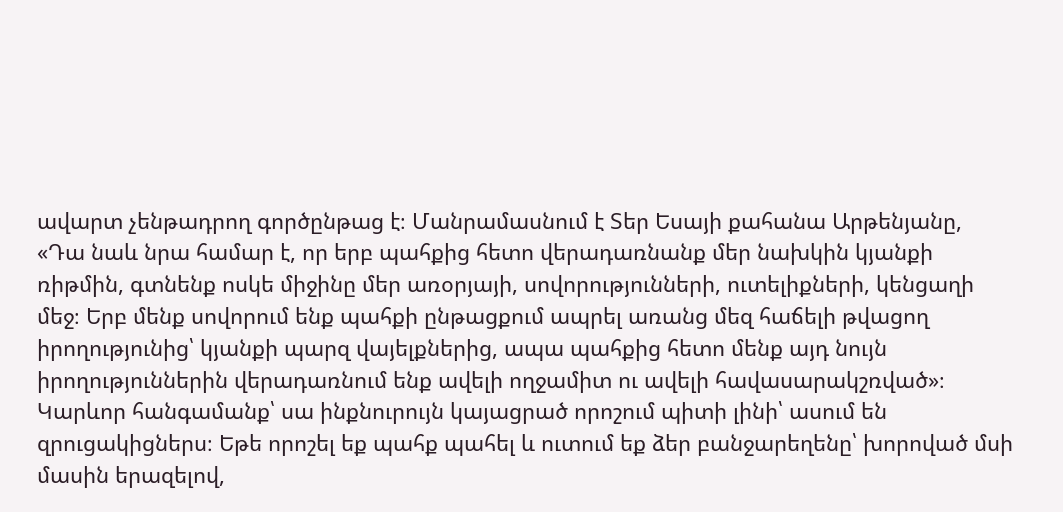ավարտ չենթադրող գործընթաց է։ Մանրամասնում է Տեր Եսայի քահանա Արթենյանը,
«Դա նաև նրա համար է, որ երբ պահքից հետո վերադառնանք մեր նախկին կյանքի ռիթմին, գտնենք ոսկե միջինը մեր առօրյայի, սովորությունների, ուտելիքների, կենցաղի մեջ։ Երբ մենք սովորում ենք պահքի ընթացքում ապրել առանց մեզ հաճելի թվացող իրողությունից՝ կյանքի պարզ վայելքներից, ապա պահքից հետո մենք այդ նույն իրողություններին վերադառնում ենք ավելի ողջամիտ ու ավելի հավասարակշռված»։
Կարևոր հանգամանք՝ սա ինքնուրույն կայացրած որոշում պիտի լինի՝ ասում են զրուցակիցներս։ Եթե որոշել եք պահք պահել և ուտում եք ձեր բանջարեղենը՝ խորոված մսի մասին երազելով,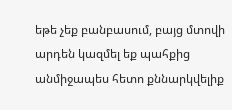եթե չեք բանբասում, բայց մտովի արդեն կազմել եք պահքից անմիջապես հետո քննարկվելիք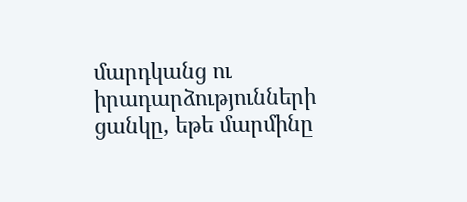մարդկանց ու իրադարձությունների ցանկը, եթե մարմինը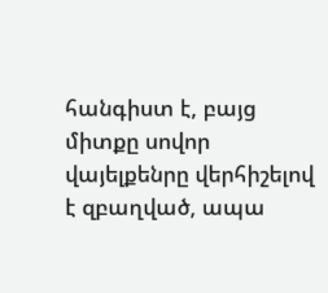հանգիստ է, բայց միտքը սովոր վայելքենրը վերհիշելով է զբաղված, ապա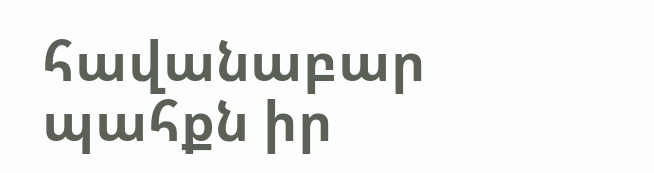հավանաբար պահքն իր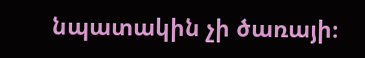նպատակին չի ծառայի։